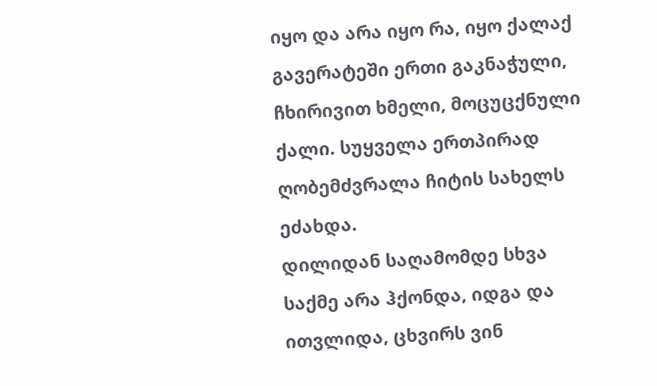იყო და არა იყო რა, იყო ქალაქ გავერატეში ერთი გაკნაჭული, ჩხირივით ხმელი, მოცუცქნული ქალი. სუყველა ერთპირად ღობემძვრალა ჩიტის სახელს ეძახდა.
დილიდან საღამომდე სხვა საქმე არა ჰქონდა, იდგა და ითვლიდა, ცხვირს ვინ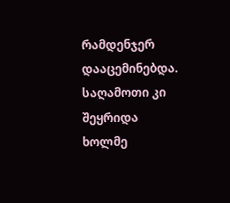რამდენჯერ დააცემინებდა. საღამოთი კი შეყრიდა ხოლმე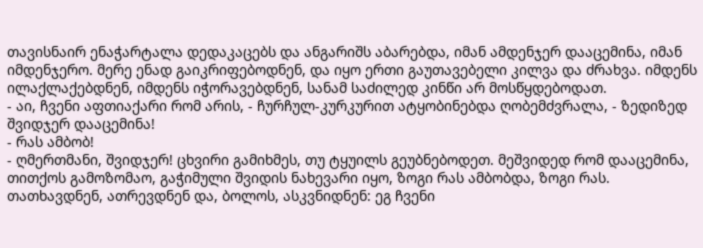თავისნაირ ენაჭარტალა დედაკაცებს და ანგარიშს აბარებდა, იმან ამდენჯერ დააცემინა, იმან იმდენჯერო. მერე ენად გაიკრიფებოდნენ, და იყო ერთი გაუთავებელი კილვა და ძრახვა. იმდენს ილაქლაქებდნენ, იმდენს იჭორავებდნენ, სანამ საძილედ კინწი არ მოსწყდებოდათ.
- აი, ჩვენი აფთიაქარი რომ არის, - ჩურჩულ-კურკურით ატყობინებდა ღობემძვრალა, - ზედიზედ შვიდჯერ დააცემინა!
- რას ამბობ!
- ღმერთმანი, შვიდჯერ! ცხვირი გამიხმეს, თუ ტყუილს გეუბნებოდეთ. მეშვიდედ რომ დააცემინა, თითქოს გამოზომაო, გაჭიმული შვიდის ნახევარი იყო, ზოგი რას ამბობდა, ზოგი რას. თათხავდნენ, ათრევდნენ და, ბოლოს, ასკვნიდნენ: ეგ ჩვენი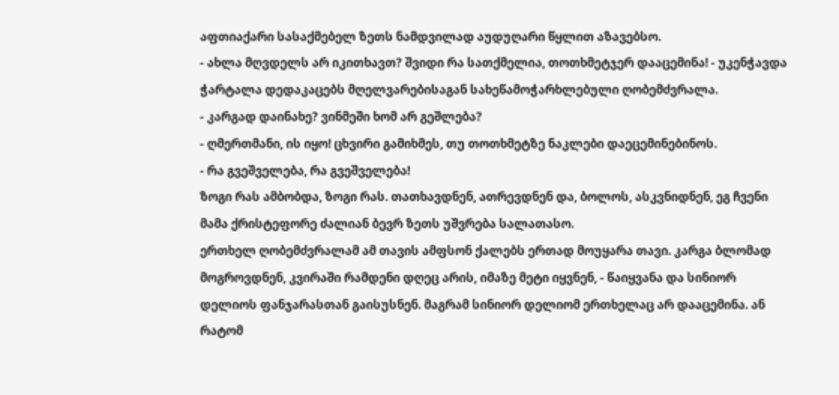აფთიაქარი სასაქმებელ ზეთს ნამდვილად აუდუღარი წყლით აზავებსო.
- ახლა მღვდელს არ იკითხავთ? შვიდი რა სათქმელია, თოთხმეტჯერ დააცემინა! - უკენჭავდა ჭარტალა დედაკაცებს მღელვარებისაგან სახეწამოჭარხლებული ღობემძვრალა.
- კარგად დაინახე? ვინმეში ხომ არ გეშლება?
- ღმერთმანი, ის იყო! ცხვირი გამიხმეს, თუ თოთხმეტზე ნაკლები დაეცემინებინოს.
- რა გვეშველება, რა გვეშველება!
ზოგი რას ამბობდა, ზოგი რას. თათხავდნენ, ათრევდნენ და, ბოლოს, ასკვნიდნენ, ეგ ჩვენი მამა ქრისტეფორე ძალიან ბევრ ზეთს უშვრება სალათასო.
ერთხელ ღობემძვრალამ ამ თავის ამფსონ ქალებს ერთად მოუყარა თავი. კარგა ბლომად მოგროვდნენ, კვირაში რამდენი დღეც არის, იმაზე მეტი იყვნენ, - წაიყვანა და სინიორ დელიოს ფანჯარასთან გაისუსნენ. მაგრამ სინიორ დელიომ ერთხელაც არ დააცემინა. ან რატომ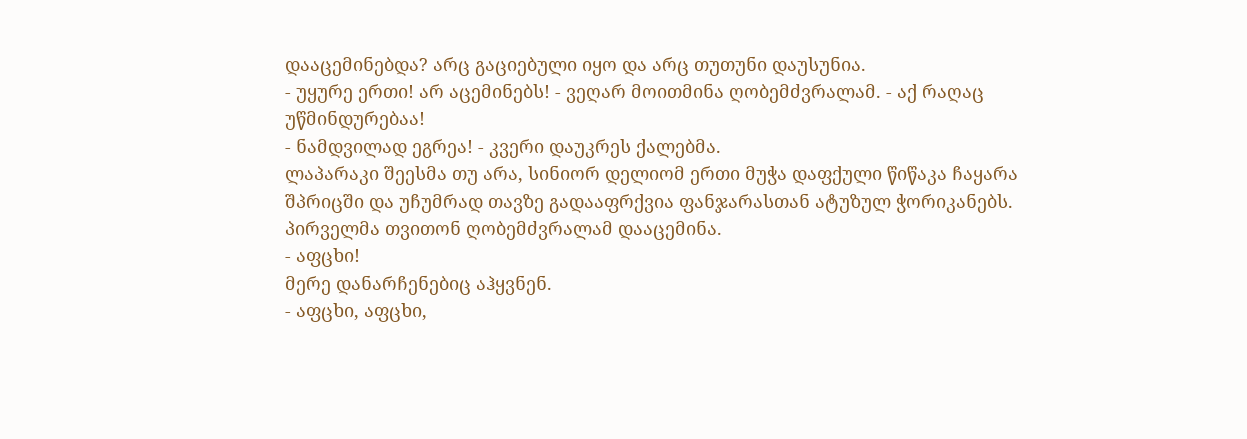დააცემინებდა? არც გაციებული იყო და არც თუთუნი დაუსუნია.
- უყურე ერთი! არ აცემინებს! - ვეღარ მოითმინა ღობემძვრალამ. - აქ რაღაც უწმინდურებაა!
- ნამდვილად ეგრეა! - კვერი დაუკრეს ქალებმა.
ლაპარაკი შეესმა თუ არა, სინიორ დელიომ ერთი მუჭა დაფქული წიწაკა ჩაყარა შპრიცში და უჩუმრად თავზე გადააფრქვია ფანჯარასთან ატუზულ ჭორიკანებს.
პირველმა თვითონ ღობემძვრალამ დააცემინა.
- აფცხი!
მერე დანარჩენებიც აჰყვნენ.
- აფცხი, აფცხი,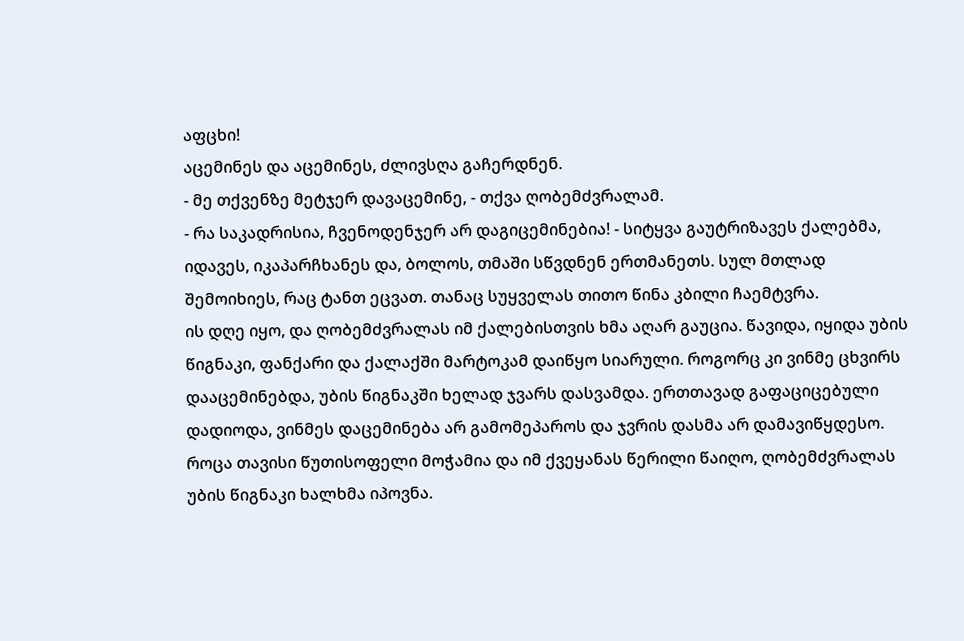აფცხი!
აცემინეს და აცემინეს, ძლივსღა გაჩერდნენ.
- მე თქვენზე მეტჯერ დავაცემინე, - თქვა ღობემძვრალამ.
- რა საკადრისია, ჩვენოდენჯერ არ დაგიცემინებია! - სიტყვა გაუტრიზავეს ქალებმა, იდავეს, იკაპარჩხანეს და, ბოლოს, თმაში სწვდნენ ერთმანეთს. სულ მთლად შემოიხიეს, რაც ტანთ ეცვათ. თანაც სუყველას თითო წინა კბილი ჩაემტვრა.
ის დღე იყო, და ღობემძვრალას იმ ქალებისთვის ხმა აღარ გაუცია. წავიდა, იყიდა უბის წიგნაკი, ფანქარი და ქალაქში მარტოკამ დაიწყო სიარული. როგორც კი ვინმე ცხვირს დააცემინებდა, უბის წიგნაკში ხელად ჯვარს დასვამდა. ერთთავად გაფაციცებული დადიოდა, ვინმეს დაცემინება არ გამომეპაროს და ჯვრის დასმა არ დამავიწყდესო.
როცა თავისი წუთისოფელი მოჭამია და იმ ქვეყანას წერილი წაიღო, ღობემძვრალას უბის წიგნაკი ხალხმა იპოვნა.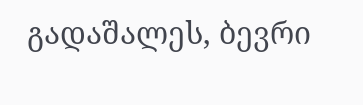გადაშალეს, ბევრი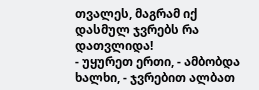თვალეს, მაგრამ იქ დასმულ ჯვრებს რა დათვლიდა!
- უყურეთ ერთი, - ამბობდა ხალხი, - ჯვრებით ალბათ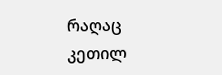რაღაც კეთილ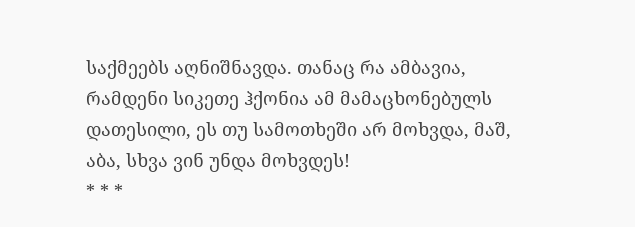საქმეებს აღნიშნავდა. თანაც რა ამბავია, რამდენი სიკეთე ჰქონია ამ მამაცხონებულს დათესილი, ეს თუ სამოთხეში არ მოხვდა, მაშ, აბა, სხვა ვინ უნდა მოხვდეს!
* * *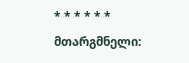* * * * * *
მთარგმნელი: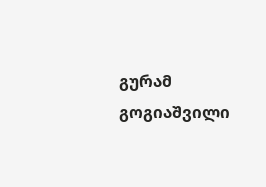გურამ გოგიაშვილი